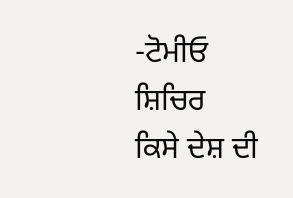-ਟੋਮੀਓ ਸ਼ਿਚਿਰ
ਕਿਸੇ ਦੇਸ਼ ਦੀ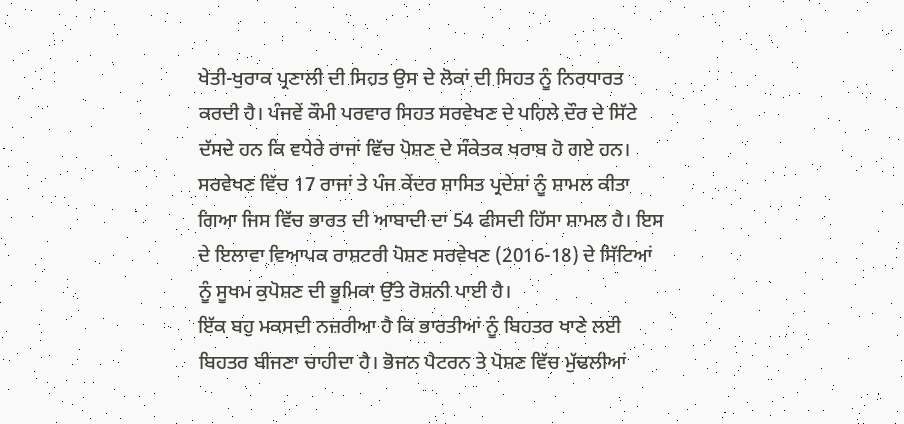ਖੇਤੀ-ਖੁਰਾਕ ਪ੍ਰਣਾਲੀ ਦੀ ਸਿਹਤ ਉਸ ਦੇ ਲੋਕਾਂ ਦੀ ਸਿਹਤ ਨੂੰ ਨਿਰਧਾਰਤ ਕਰਦੀ ਹੈ। ਪੰਜਵੇਂ ਕੌਮੀ ਪਰਵਾਰ ਸਿਹਤ ਸਰਵੇਖਣ ਦੇ ਪਹਿਲੇ ਦੌਰ ਦੇ ਸਿੱਟੇ ਦੱਸਦੇ ਹਨ ਕਿ ਵਧੇਰੇ ਰਾਜਾਂ ਵਿੱਚ ਪੋਸ਼ਣ ਦੇ ਸੰਕੇਤਕ ਖਰਾਬ ਹੋ ਗਏ ਹਨ। ਸਰਵੇਖਣ ਵਿੱਚ 17 ਰਾਜਾਂ ਤੇ ਪੰਜ ਕੇਂਦਰ ਸ਼ਾਸਿਤ ਪ੍ਰਦੇਸ਼ਾਂ ਨੂੰ ਸ਼ਾਮਲ ਕੀਤਾ ਗਿਆ ਜਿਸ ਵਿੱਚ ਭਾਰਤ ਦੀ ਆਬਾਦੀ ਦਾ 54 ਫੀਸਦੀ ਹਿੱਸਾ ਸ਼ਾਮਲ ਹੈ। ਇਸ ਦੇ ਇਲਾਵਾ ਵਿਆਪਕ ਰਾਸ਼ਟਰੀ ਪੋਸ਼ਣ ਸਰਵੇਖਣ (2016-18) ਦੇ ਸਿੱਟਿਆਂ ਨੂੰ ਸੂਖਮ ਕੁਪੋਸ਼ਣ ਦੀ ਭੂਮਿਕਾ ਉੱਤੇ ਰੋਸ਼ਨੀ ਪਾਈ ਹੈ।
ਇੱਕ ਬਹੁ ਮਕਸਦੀ ਨਜ਼ਰੀਆ ਹੈ ਕਿ ਭਾਰਤੀਆਂ ਨੂੰ ਬਿਹਤਰ ਖਾਣੇ ਲਈ ਬਿਹਤਰ ਬੀਜਣਾ ਚਾਹੀਦਾ ਹੈ। ਭੋਜਨ ਪੈਟਰਨ ਤੇ ਪੋਸ਼ਣ ਵਿੱਚ ਮੁੱਢਲੀਆਂ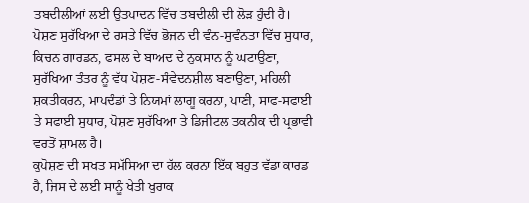ਤਬਦੀਲੀਆਂ ਲਈ ਉਤਪਾਦਨ ਵਿੱਚ ਤਬਦੀਲੀ ਦੀ ਲੋੜ ਹੁੰਦੀ ਹੈ। ਪੋਸ਼ਣ ਸੁਰੱਖਿਆ ਦੇ ਰਸਤੇ ਵਿੱਚ ਭੋਜਨ ਦੀ ਵੰਨ-ਸੁਵੰਨਤਾ ਵਿੱਚ ਸੁਧਾਰ, ਕਿਚਨ ਗਾਰਡਨ, ਫਸਲ ਦੇ ਬਾਅਦ ਦੇ ਨੁਕਸਾਨ ਨੂੰ ਘਟਾਉਣਾ, ਸੁਰੱਖਿਆ ਤੰਤਰ ਨੂੰ ਵੱਧ ਪੋਸ਼ਣ-ਸੰਵੇਦਨਸ਼ੀਲ ਬਣਾਉਣਾ, ਮਹਿਲੀ ਸ਼ਕਤੀਕਰਨ, ਮਾਪਦੰਡਾਂ ਤੇ ਨਿਯਮਾਂ ਲਾਗੂ ਕਰਨਾ, ਪਾਣੀ, ਸਾਫ-ਸਫਾਈ ਤੇ ਸਫਾਈ ਸੁਧਾਰ, ਪੋਸ਼ਣ ਸੁਰੱਖਿਆ ਤੇ ਡਿਜੀਟਲ ਤਕਨੀਕ ਦੀ ਪ੍ਰਭਾਵੀ ਵਰਤੋਂ ਸ਼ਾਮਲ ਹੈ।
ਕੁਪੋਸ਼ਣ ਦੀ ਸਖਤ ਸਮੱਸਿਆ ਦਾ ਹੱਲ ਕਰਨਾ ਇੱਕ ਬਹੁਤ ਵੱਡਾ ਕਾਰਡ ਹੈ, ਜਿਸ ਦੇ ਲਈ ਸਾਨੂੰ ਖੇਤੀ ਖੁਰਾਕ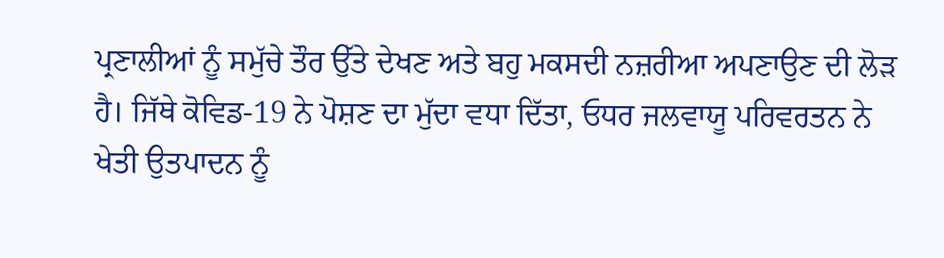ਪ੍ਰਣਾਲੀਆਂ ਨੂੰ ਸਮੁੱਚੇ ਤੌਰ ਉੱਤੇ ਦੇਖਣ ਅਤੇ ਬਹੁ ਮਕਸਦੀ ਨਜ਼ਰੀਆ ਅਪਣਾਉਣ ਦੀ ਲੋੜ ਹੈ। ਜਿੱਥੇ ਕੋਵਿਡ-19 ਨੇ ਪੋਸ਼ਣ ਦਾ ਮੁੱਦਾ ਵਧਾ ਦਿੱਤਾ, ਓਧਰ ਜਲਵਾਯੂ ਪਰਿਵਰਤਨ ਨੇ ਖੇਤੀ ਉਤਪਾਦਨ ਨੂੰ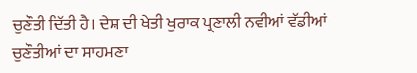ਚੁਣੌਤੀ ਦਿੱਤੀ ਹੈ। ਦੇਸ਼ ਦੀ ਖੇਤੀ ਖੁਰਾਕ ਪ੍ਰਣਾਲੀ ਨਵੀਆਂ ਵੱਡੀਆਂ ਚੁਣੌਤੀਆਂ ਦਾ ਸਾਹਮਣਾ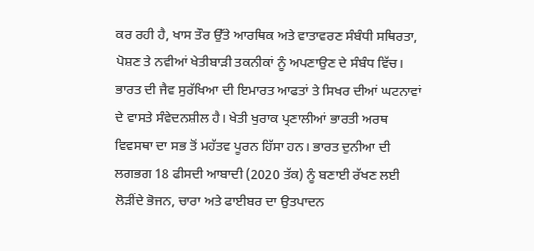ਕਰ ਰਹੀ ਹੈ, ਖਾਸ ਤੌਰ ਉੱਤੇ ਆਰਥਿਕ ਅਤੇ ਵਾਤਾਵਰਣ ਸੰਬੰਧੀ ਸਥਿਰਤਾ, ਪੋਸ਼ਣ ਤੇ ਨਵੀਆਂ ਖੇਤੀਬਾੜੀ ਤਕਨੀਕਾਂ ਨੂੰ ਅਪਣਾਉਣ ਦੇ ਸੰਬੰਧ ਵਿੱਚ। ਭਾਰਤ ਦੀ ਜੈਵ ਸੁਰੱਖਿਆ ਦੀ ਇਮਾਰਤ ਆਫਤਾਂ ਤੇ ਸਿਖਰ ਦੀਆਂ ਘਟਨਾਵਾਂ ਦੇ ਵਾਸਤੇ ਸੰਵੇਦਨਸ਼ੀਲ ਹੈ। ਖੇਤੀ ਖੁਰਾਕ ਪ੍ਰਣਾਲੀਆਂ ਭਾਰਤੀ ਅਰਥ ਵਿਵਸਥਾ ਦਾ ਸਭ ਤੋਂ ਮਹੱਤਵ ਪੂਰਨ ਹਿੱਸਾ ਹਨ। ਭਾਰਤ ਦੁਨੀਆ ਦੀ ਲਗਭਗ 18 ਫੀਸਦੀ ਆਬਾਦੀ (2020 ਤੱਕ) ਨੂੰ ਬਣਾਈ ਰੱਖਣ ਲਈ ਲੋੜੀਂਦੇ ਭੋਜਨ, ਚਾਰਾ ਅਤੇ ਫਾਈਬਰ ਦਾ ਉਤਪਾਦਨ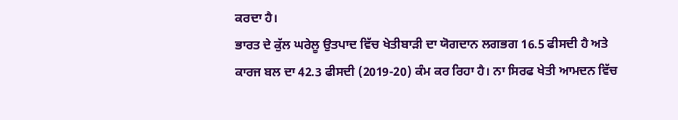ਕਰਦਾ ਹੈ।
ਭਾਰਤ ਦੇ ਕੁੱਲ ਘਰੇਲੂ ਉਤਪਾਦ ਵਿੱਚ ਖੇਤੀਬਾੜੀ ਦਾ ਯੋਗਦਾਨ ਲਗਭਗ 16.5 ਫੀਸਦੀ ਹੈ ਅਤੇ ਕਾਰਜ ਬਲ ਦਾ 42.3 ਫੀਸਦੀ (2019-20) ਕੰਮ ਕਰ ਰਿਹਾ ਹੈ। ਨਾ ਸਿਰਫ ਖੇਤੀ ਆਮਦਨ ਵਿੱਚ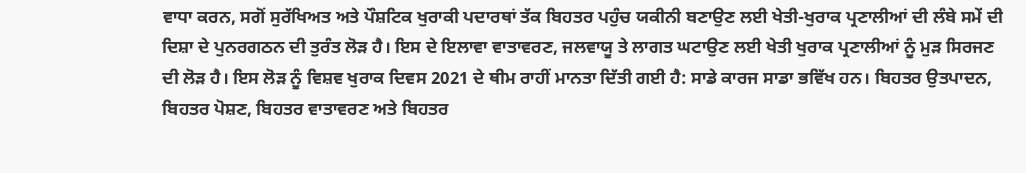ਵਾਧਾ ਕਰਨ, ਸਗੋਂ ਸੁਰੱਖਿਅਤ ਅਤੇ ਪੌਸ਼ਟਿਕ ਖੁਰਾਕੀ ਪਦਾਰਥਾਂ ਤੱਕ ਬਿਹਤਰ ਪਹੁੰਚ ਯਕੀਨੀ ਬਣਾਉਣ ਲਈ ਖੇਤੀ-ਖੁਰਾਕ ਪ੍ਰਣਾਲੀਆਂ ਦੀ ਲੰਬੇ ਸਮੇਂ ਦੀ ਦਿਸ਼ਾ ਦੇ ਪੁਨਰਗਠਨ ਦੀ ਤੁਰੰਤ ਲੋੜ ਹੈ। ਇਸ ਦੇ ਇਲਾਵਾ ਵਾਤਾਵਰਣ, ਜਲਵਾਯੂ ਤੇ ਲਾਗਤ ਘਟਾਉਣ ਲਈ ਖੇਤੀ ਖੁਰਾਕ ਪ੍ਰਣਾਲੀਆਂ ਨੂੰ ਮੁੜ ਸਿਰਜਣ ਦੀ ਲੋੜ ਹੈ। ਇਸ ਲੋੜ ਨੂੰ ਵਿਸ਼ਵ ਖੁਰਾਕ ਦਿਵਸ 2021 ਦੇ ਥੀਮ ਰਾਹੀਂ ਮਾਨਤਾ ਦਿੱਤੀ ਗਈ ਹੈ: ਸਾਡੇ ਕਾਰਜ ਸਾਡਾ ਭਵਿੱਖ ਹਨ। ਬਿਹਤਰ ਉਤਪਾਦਨ, ਬਿਹਤਰ ਪੋਸ਼ਣ, ਬਿਹਤਰ ਵਾਤਾਵਰਣ ਅਤੇ ਬਿਹਤਰ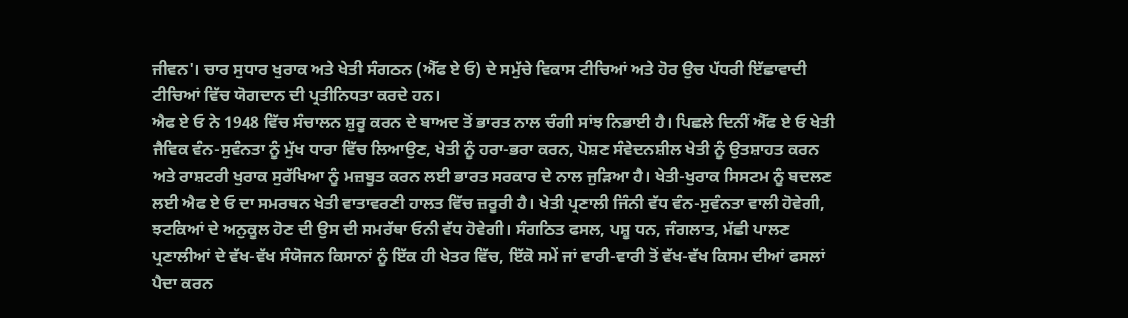ਜੀਵਨ'। ਚਾਰ ਸੁਧਾਰ ਖੁਰਾਕ ਅਤੇ ਖੇਤੀ ਸੰਗਠਨ (ਐੱਫ ਏ ਓ) ਦੇ ਸਮੁੱਚੇ ਵਿਕਾਸ ਟੀਚਿਆਂ ਅਤੇ ਹੋਰ ਉਚ ਪੱਧਰੀ ਇੱਛਾਵਾਦੀ ਟੀਚਿਆਂ ਵਿੱਚ ਯੋਗਦਾਨ ਦੀ ਪ੍ਰਤੀਨਿਧਤਾ ਕਰਦੇ ਹਨ।
ਐਫ ਏ ਓ ਨੇ 1948 ਵਿੱਚ ਸੰਚਾਲਨ ਸ਼ੁਰੂ ਕਰਨ ਦੇ ਬਾਅਦ ਤੋਂ ਭਾਰਤ ਨਾਲ ਚੰਗੀ ਸਾਂਝ ਨਿਭਾਈ ਹੈ। ਪਿਛਲੇ ਦਿਨੀਂ ਐੱਫ ਏ ਓ ਖੇਤੀ ਜੈਵਿਕ ਵੰਨ-ਸੁਵੰਨਤਾ ਨੂੰ ਮੁੱਖ ਧਾਰਾ ਵਿੱਚ ਲਿਆਉਣ, ਖੇਤੀ ਨੂੰ ਹਰਾ-ਭਰਾ ਕਰਨ, ਪੋਸ਼ਣ ਸੰਵੇਦਨਸ਼ੀਲ ਖੇਤੀ ਨੂੰ ਉਤਸ਼ਾਹਤ ਕਰਨ ਅਤੇ ਰਾਸ਼ਟਰੀ ਖੁਰਾਕ ਸੁਰੱਖਿਆ ਨੂੰ ਮਜ਼ਬੂਤ ਕਰਨ ਲਈ ਭਾਰਤ ਸਰਕਾਰ ਦੇ ਨਾਲ ਜੁੜਿਆ ਹੈ। ਖੇਤੀ-ਖੁਰਾਕ ਸਿਸਟਮ ਨੂੰ ਬਦਲਣ ਲਈ ਐਫ ਏ ਓ ਦਾ ਸਮਰਥਨ ਖੇਤੀ ਵਾਤਾਵਰਣੀ ਹਾਲਤ ਵਿੱਚ ਜ਼ਰੂਰੀ ਹੈ। ਖੇਤੀ ਪ੍ਰਣਾਲੀ ਜਿੰਨੀ ਵੱਧ ਵੰਨ-ਸੁਵੰਨਤਾ ਵਾਲੀ ਹੋਵੇਗੀ, ਝਟਕਿਆਂ ਦੇ ਅਨੁਕੂਲ ਹੋਣ ਦੀ ਉਸ ਦੀ ਸਮਰੱਥਾ ਓਨੀ ਵੱਧ ਹੋਵੇਗੀ। ਸੰਗਠਿਤ ਫਸਲ, ਪਸ਼ੂ ਧਨ, ਜੰਗਲਾਤ, ਮੱਛੀ ਪਾਲਣ ਪ੍ਰਣਾਲੀਆਂ ਦੇ ਵੱਖ-ਵੱਖ ਸੰਯੋਜਨ ਕਿਸਾਨਾਂ ਨੂੰ ਇੱਕ ਹੀ ਖੇਤਰ ਵਿੱਚ, ਇੱਕੋ ਸਮੇਂ ਜਾਂ ਵਾਰੀ-ਵਾਰੀ ਤੋਂ ਵੱਖ-ਵੱਖ ਕਿਸਮ ਦੀਆਂ ਫਸਲਾਂ ਪੈਦਾ ਕਰਨ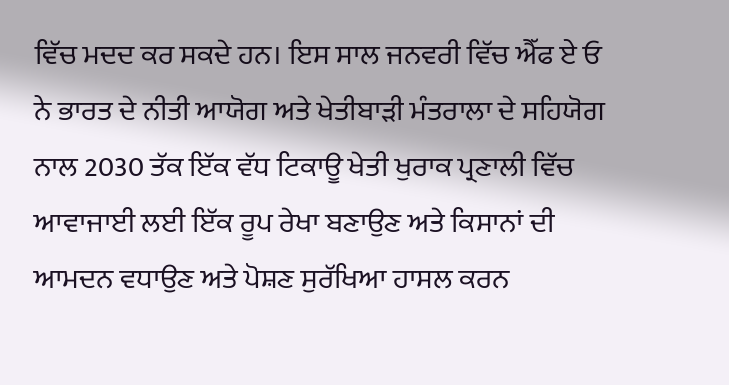ਵਿੱਚ ਮਦਦ ਕਰ ਸਕਦੇ ਹਨ। ਇਸ ਸਾਲ ਜਨਵਰੀ ਵਿੱਚ ਐੱਫ ਏ ਓ ਨੇ ਭਾਰਤ ਦੇ ਨੀਤੀ ਆਯੋਗ ਅਤੇ ਖੇਤੀਬਾੜੀ ਮੰਤਰਾਲਾ ਦੇ ਸਹਿਯੋਗ ਨਾਲ 2030 ਤੱਕ ਇੱਕ ਵੱਧ ਟਿਕਾਊ ਖੇਤੀ ਖੁਰਾਕ ਪ੍ਰਣਾਲੀ ਵਿੱਚ ਆਵਾਜਾਈ ਲਈ ਇੱਕ ਰੂਪ ਰੇਖਾ ਬਣਾਉਣ ਅਤੇ ਕਿਸਾਨਾਂ ਦੀ ਆਮਦਨ ਵਧਾਉਣ ਅਤੇ ਪੋਸ਼ਣ ਸੁਰੱਖਿਆ ਹਾਸਲ ਕਰਨ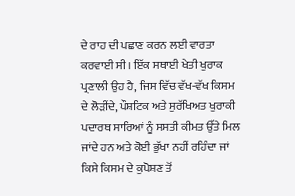ਦੇ ਰਾਹ ਦੀ ਪਛਾਣ ਕਰਨ ਲਈ ਵਾਰਤਾ ਕਰਵਾਈ ਸੀ। ਇੱਕ ਸਥਾਈ ਖੇਤੀ ਖੁਰਾਕ ਪ੍ਰਣਾਲੀ ਉਹ ਹੈ, ਜਿਸ ਵਿੱਚ ਵੱਖ-ਵੱਖ ਕਿਸਮ ਦੇ ਲੋੜੀਂਦੇ, ਪੌਸ਼ਟਿਕ ਅਤੇ ਸੁਰੱਖਿਅਤ ਖੁਰਾਕੀ ਪਦਾਰਥ ਸਾਰਿਆਂ ਨੂੰ ਸਸਤੀ ਕੀਮਤ ਉੱਤੇ ਮਿਲ ਜਾਂਦੇ ਹਨ ਅਤੇ ਕੋਈ ਭੁੱਖਾ ਨਹੀਂ ਰਹਿੰਦਾ ਜਾਂ ਕਿਸੇ ਕਿਸਮ ਦੇ ਕੁਪੋਸ਼ਣ ਤੋਂ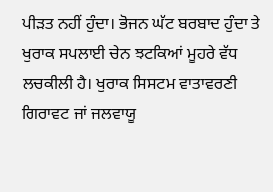ਪੀੜਤ ਨਹੀਂ ਹੁੰਦਾ। ਭੋਜਨ ਘੱਟ ਬਰਬਾਦ ਹੁੰਦਾ ਤੇ ਖੁਰਾਕ ਸਪਲਾਈ ਚੇਨ ਝਟਕਿਆਂ ਮੂਹਰੇ ਵੱਧ ਲਚਕੀਲੀ ਹੈ। ਖੁਰਾਕ ਸਿਸਟਮ ਵਾਤਾਵਰਣੀ ਗਿਰਾਵਟ ਜਾਂ ਜਲਵਾਯੂ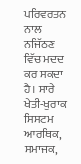ਪਰਿਵਰਤਨ ਨਾਲ ਨਜਿੱਠਣ ਵਿੱਚ ਮਦਦ ਕਰ ਸਕਦਾ ਹੈ। ਸਾਰੇ ਖੇਤੀ-ਖੁਰਾਕ ਸਿਸਟਮ ਆਰਥਿਕ, ਸਮਾਜਕ,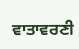ਵਾਤਾਵਰਣੀ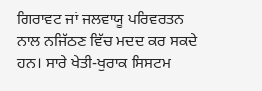ਗਿਰਾਵਟ ਜਾਂ ਜਲਵਾਯੂ ਪਰਿਵਰਤਨ ਨਾਲ ਨਜਿੱਠਣ ਵਿੱਚ ਮਦਦ ਕਰ ਸਕਦੇ ਹਨ। ਸਾਰੇ ਖੇਤੀ-ਖੁਰਾਕ ਸਿਸਟਮ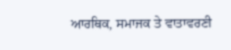ਆਰਥਿਕ, ਸਮਾਜਕ ਤੇ ਵਾਤਾਵਰਣੀ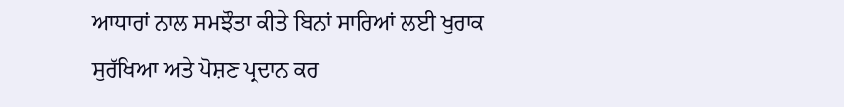ਆਧਾਰਾਂ ਨਾਲ ਸਮਝੌਤਾ ਕੀਤੇ ਬਿਨਾਂ ਸਾਰਿਆਂ ਲਈ ਖੁਰਾਕ ਸੁਰੱਖਿਆ ਅਤੇ ਪੋਸ਼ਣ ਪ੍ਰਦਾਨ ਕਰ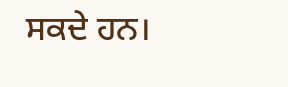ਸਕਦੇ ਹਨ।